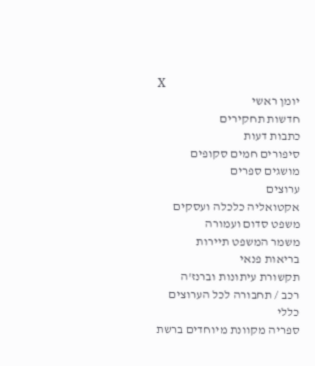X
יומן ראשי
חדשות תחקירים
כתבות דעות
סיפורים חמים סקופים
מושגים ספרים
ערוצים
אקטואליה כלכלה ועסקים
משפט סדום ועמורה
משמר המשפט תיירות
בריאות פנאי
תקשורת עיתונות וברנז'ה
רכב / תחבורה לכל הערוצים
כללי
ספריה מקוונת מיוחדים ברשת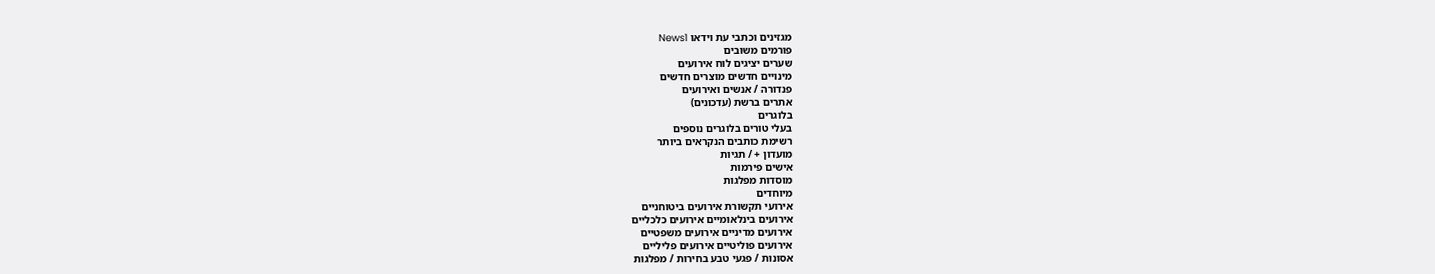מגזינים וכתבי עת וידאו News1
פורמים משובים
שערים יציגים לוח אירועים
מינויים חדשים מוצרים חדשים
פנדורה / אנשים ואירועים
אתרים ברשת (עדכונים)
בלוגרים
בעלי טורים בלוגרים נוספים
רשימת כותבים הנקראים ביותר
מועדון + / תגיות
אישים פירמות
מוסדות מפלגות
מיוחדים
אירועי תקשורת אירועים ביטוחניים
אירועים בינלאומיים אירועים כלכליים
אירועים מדיניים אירועים משפטיים
אירועים פוליטיים אירועים פליליים
אסונות / פגעי טבע בחירות / מפלגות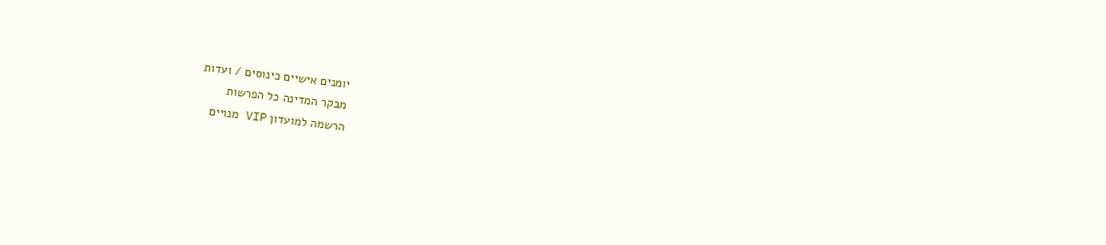יומנים אישיים כינוסים / ועדות
מבקר המדינה כל הפרשות
הרשמה למועדון VIP מנויים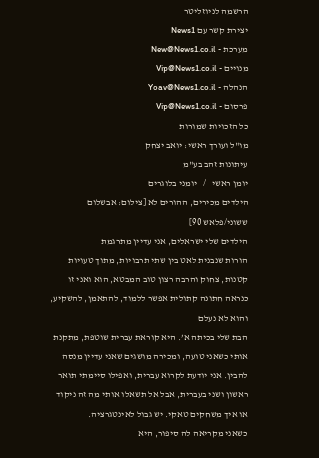הרשמה לניוזליטר
יצירת קשר עם News1
מערכת - New@News1.co.il
מנויים - Vip@News1.co.il
הנהלה - Yoav@News1.co.il
פרסום - Vip@News1.co.il
כל הזכויות שמורות
מו"ל ועורך ראשי: יואב יצחק
עיתונות זהב בע"מ
יומן ראשי   /   יומני בלוגרים
הילדים מכירים, ההורים לא [צילום: אבשלום ששוני/פלאש 90]
הילדים שלי ישראלים, אני עדיין מתרגמת
הורות שנבנית לאט בין שתי תרבויות, מתוך טעויות קטנות, צחוק והרבה רצון טוב המבטא, הוא ואני זו כנראה חתונה קתולית אפשר ללמוד, להתאמן, להשקיע, והוא לא נעלם
הבת שלי בכיתה א’. היא קוראת עברית שוטפת, מתקנת אותי כשאני טועה, ומכירה מושגים שאני עדיין מנסה להבין. אני יודעת לקרוא עברית, ואפילו סיימתי תואר ראשון ושני בעברית, אבל אל תשאלו אותי מה זה ניקוד או איך משחקים טאקי. יש גבול לאינטגרציה.
כשאני מקריאה לה סיפור, היא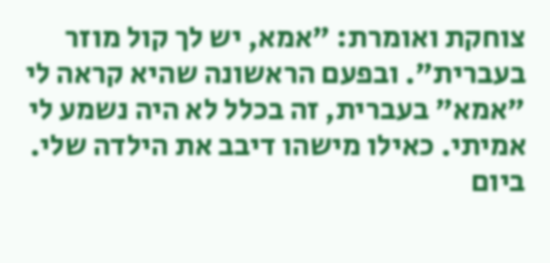צוחקת ואומרת: "אמא, יש לך קול מוזר בעברית". ובפעם הראשונה שהיא קראה לי "אמא" בעברית, זה בכלל לא היה נשמע לי אמיתי. כאילו מישהו דיבב את הילדה שלי.
ביום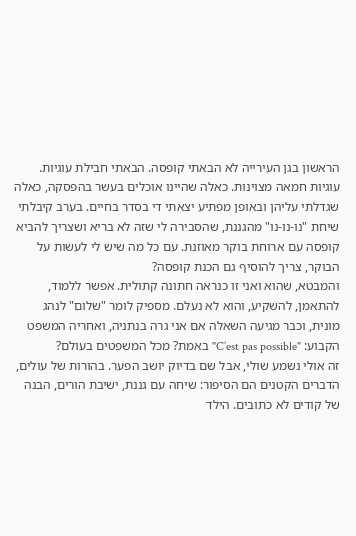הראשון בגן העירייה לא הבאתי קופסה. הבאתי חבילת עוגיות. עוגיות חמאה מצוינות. כאלה שהיינו אוכלים בעשר בהפסקה, כאלה שגדלתי עליהן ובאופן מפתיע יצאתי די בסדר בחיים. בערב קיבלתי שיחת "נו-נו-נו" מהגננת, שהסבירה לי שזה לא בריא ושצריך להביא קופסה עם ארוחת בוקר מאוזנת. עם כל מה שיש לי לעשות על הבוקר, צריך להוסיף גם הכנת קופסה?
והמבטא, שהוא ואני זו כנראה חתונה קתולית. אפשר ללמוד, להתאמן, להשקיע, והוא לא נעלם. מספיק לומר "שלום" לנהג מונית, וכבר מגיעה השאלה אם אני גרה בנתניה, ואחריה המשפט הקבוע: "C’est pas possible" באמת? מכל המשפטים בעולם?
זה אולי נשמע שולי, אבל שם בדיוק יושב הפער. בהורות של עולים, הדברים הקטנים הם הסיפור: שיחה עם גננת, ישיבת הורים, הבנה של קודים לא כתובים. הילד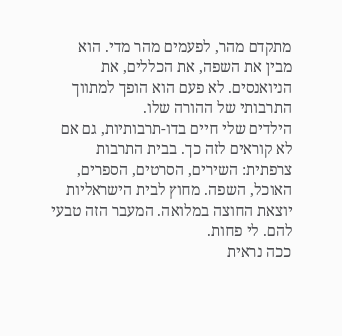מתקדם מהר, לפעמים מהר מדי. הוא מבין את השפה, את הכללים, את הניואנסים. לא פעם הוא הופך למתווך התרבותי של ההורה שלו.
הילדים שלי חיים בדו-תרבותיות, גם אם לא קוראים לזה כך. בבית התרבות צרפתית: השירים, הסרטים, הספרים, האוכל, השפה. מחוץ לבית הישראליות יוצאת החוצה במלואה. המעבר הזה טבעי להם. לי פחות.
ככה נראית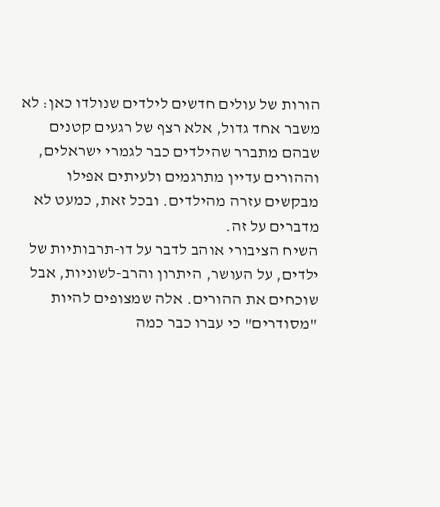הורות של עולים חדשים לילדים שנולדו כאן: לא משבר אחד גדול, אלא רצף של רגעים קטנים שבהם מתברר שהילדים כבר לגמרי ישראלים, וההורים עדיין מתרגמים ולעיתים אפילו מבקשים עזרה מהילדים. ובכל זאת, כמעט לא מדברים על זה.
השיח הציבורי אוהב לדבר על דו-תרבותיות של ילדים, על העושר, היתרון והרב-לשוניות, אבל שוכחים את ההורים. אלה שמצופים להיות "מסודרים" כי עברו כבר כמה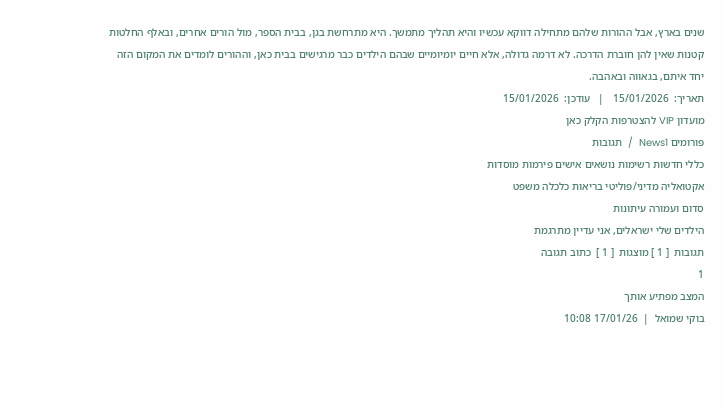שנים בארץ, אבל ההורות שלהם מתחילה דווקא עכשיו והיא תהליך מתמשך. היא מתרחשת בגן, בבית הספר, מול הורים אחרים, ובאלף החלטות קטנות שאין להן חוברת הדרכה. לא דרמה גדולה, אלא חיים יומיומיים שבהם הילדים כבר מרגישים בבית כאן, וההורים לומדים את המקום הזה יחד איתם, בגאווה ובאהבה.
תאריך:  15/01/2026   |   עודכן:  15/01/2026
מועדון VIP להצטרפות הקלק כאן
פורומים News1  /  תגובות
כללי חדשות רשימות נושאים אישים פירמות מוסדות
אקטואליה מדיני/פוליטי בריאות כלכלה משפט
סדום ועמורה עיתונות
הילדים שלי ישראלים, אני עדיין מתרגמת
תגובות  [ 1 ] מוצגות  [ 1 ]  כתוב תגובה
1
המצב מפתיע אותך
בוקי שמואל  |  17/01/26 10:08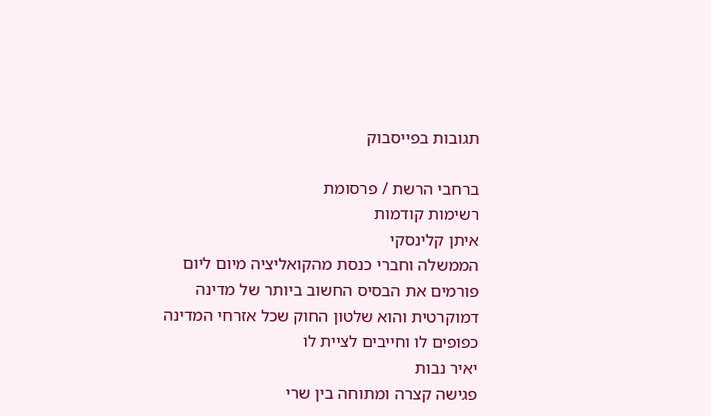תגובות בפייסבוק

ברחבי הרשת / פרסומת
רשימות קודמות
איתן קלינסקי
הממשלה וחברי כנסת מהקואליציה מיום ליום פורמים את הבסיס החשוב ביותר של מדינה דמוקרטית והוא שלטון החוק שכל אזרחי המדינה כפופים לו וחייבים לציית לו
יאיר נבות
פגישה קצרה ומתוחה בין שרי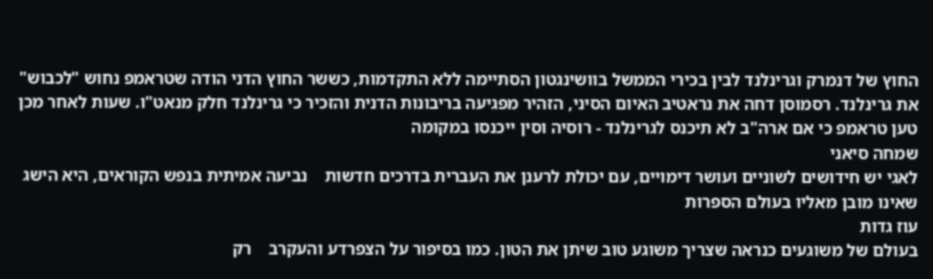החוץ של דנמרק וגרינלנד לבין בכירי הממשל בוושינגטון הסתיימה ללא התקדמות, כששר החוץ הדני הודה שטראמפ נחוש "לכבוש" את גרינלנד. רסמוסן דחה את נראטיב האיום הסיני, הזהיר מפגיעה בריבונות הדנית והזכיר כי גרינלנד חלק מנאט"ו. שעות לאחר מכן טען טראמפ כי אם ארה"ב לא תיכנס לגרינלנד - רוסיה וסין ייכנסו במקומה
שמחה סיאני
לאגי יש חידושים לשוניים ועושר דימויים, עם יכולת לרענן את העברית בדרכים חדשות    נביעה אמיתית בנפש הקוראים, היא הישג שאינו מובן מאליו בעולם הספרות
עוז גדות
בעולם של משוגעים כנראה שצריך משוגע טוב שיתן את הטון. כמו בסיפור על הצפרדע והעקרב    רק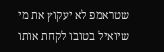שטראמפ לא יעקוץ את מי שיואיל בטובו לקחת אותו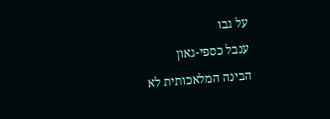על גבו
ענבל כספי-גאון
הבינה המלאכותית לא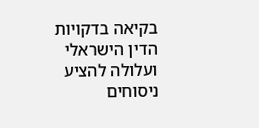בקיאה בדקויות הדין הישראלי ועלולה להציע ניסוחים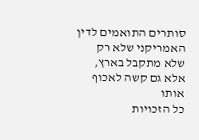סותרים התואמים לדין האמריקני שלא רק שלא מתקבל בארץ, אלא גם קשה לאכוף אותו
כל הזכויות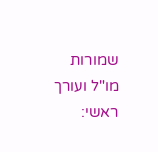שמורות
מו"ל ועורך ראשי: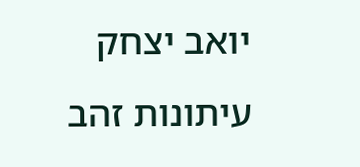יואב יצחק
עיתונות זהב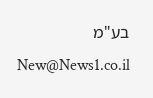בע"מ New@News1.co.il